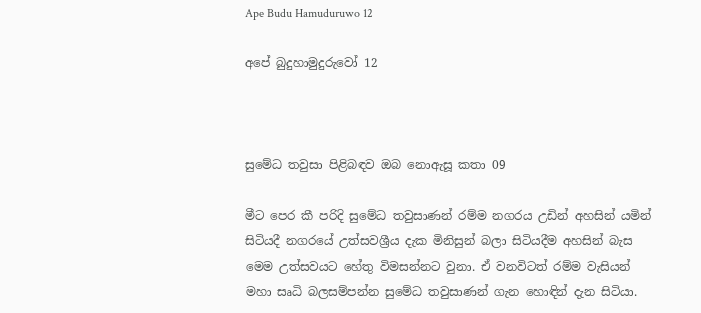Ape Budu Hamuduruwo 12

අපේ බුදුහාමුදුරුවෝ 12



සුමේධ තවුසා පිළිබඳව ඔබ නොඇසූ කතා 09

මීට පෙර කී පරිදි සුමේධ තවුසාණන් රම්ම නගරය උඩින් අහසින් යමින් සිටියදී නගරයේ උත්සවශ්‍රීය දැක මිනිසුන් බලා සිටියදීම අහසින් බැස  මෙම උත්සවයට හේතු විමසන්නට වුනා. ඒ වනවිටත් රම්ම වැසියන් මහා සෘධි බලසම්පන්න සුමේධ තවුසාණන් ගැන හොඳින් දැන සිටියා.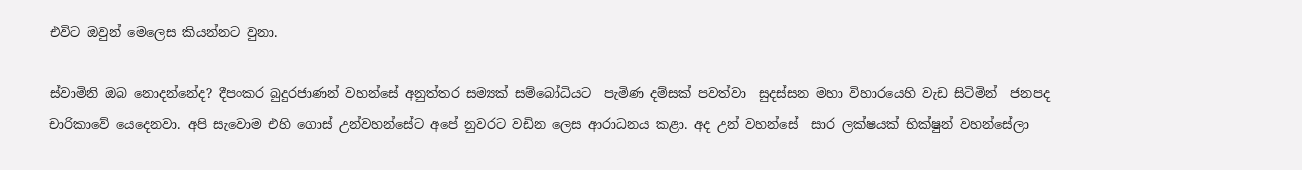එවිට ඔවුන් මෙලෙස කියන්නට වුනා.

ස්වාමිනි ඔබ නොදන්නේද? දීපංකර බුදුරජාණන් වහන්සේ අනුත්තර සම්‍යක් සම්බෝධියට  පැමිණ දම්සක් පවත්වා  සුදස්සන මහා විහාරයෙහි වැඩ සිටිමින්  ජනපද චාරිකාවේ යෙදෙනවා. අපි සැවොම එහි ගොස් උන්වහන්සේට අපේ නුවරට වඩින ලෙස ආරාධනය කළා. අද උන් වහන්සේ  සාර ලක්ෂයක් භික්ෂුන් වහන්සේලා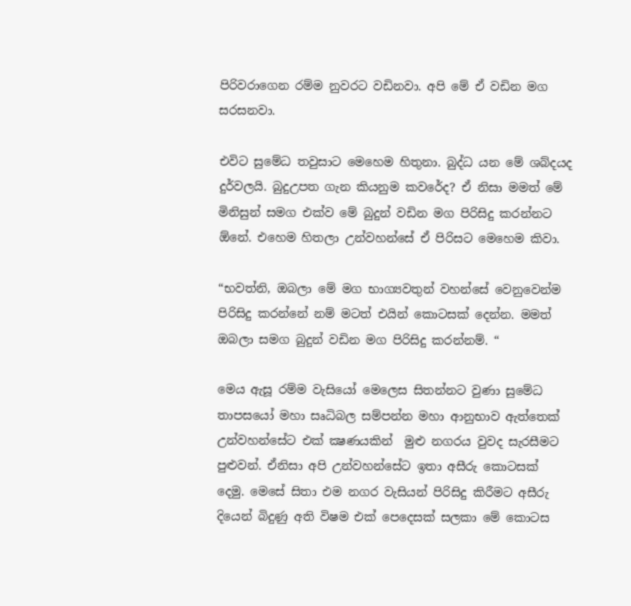පිරිවරාගෙන රම්ම නුවරට වඩිනවා. අපි මේ ඒ වඩින මග සරසනවා.

එවිට සුමේධ තවුසාට මෙහෙම හිතුනා. බුද්ධ යන මේ ශබ්දයද දුර්වලයි. බුදුඋපත ගැන කියනුම කවරේද? ඒ නිසා මමත් මේ මිනිසුන් සමග එක්ව මේ බුදුන් වඩින මග පිරිසිදු කරන්නට ඕනේ. එහෙම හිතලා උන්වහන්සේ ඒ පිරිසට මෙහෙම කිවා.

“භවත්නි, ඔබලා මේ මග භාග්‍යවතුන් වහන්සේ වෙනුවෙන්ම පිරිසිදු කරන්නේ නම් මටත් එයින් කොටසක් දෙන්න. මමත් ඔබලා සමග බුදුන් වඩින මග පිරිසිදු කරන්නම්. “

මෙය ඇසූ රම්ම වැසියෝ මෙලෙස සිතන්නට වුණා සුමේධ තාපසයෝ මහා සෘධිබල සම්පන්න මහා ආනුභාව ඇත්තෙක් උන්වහන්සේට එක් ක්‍ෂණයකින්  මුළු නගරය වුවද සැරසීමට පුළුවන්. ඒනිසා අපි උන්වහන්සේට ඉතා අසීරු කොටසක් දෙමු. මෙසේ සිතා එම නගර වැසියන් පිරිසිදු කිරීමට අසීරු දියෙන් බිදුණු අති විෂම එක් පෙදෙසක් සලකා මේ කොටස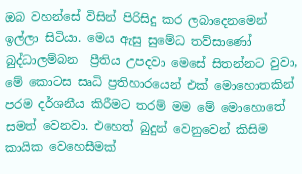ඔබ වහන්සේ විසින් පිරිසිදු කර ලබාදෙනමෙන් ඉල්ලා සිටියා. මෙය ඇසු සුමේධ තව්සාණෝ බුද්ධාලම්බන  ප්‍රීතිය උපදවා මෙසේ සිතන්නට වුවා, මේ කොටස සෘධි ප්‍රතිහාරයෙන් එක් මොහොතකින් පරම දර්ශනීය කිරීමට තරම් මම මේ මොහොතේ සමත් වෙනවා. එහෙත් බුදුන් වෙනුවෙන් කිසිම කායික වෙහෙසීමක්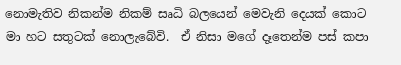නොමැතිව නිකන්ම නිකම් සෘධි බලයෙන් මෙවැනි දෙයක් කොට මා හට සතුටක් නොලැබේවි.  ඒ නිසා මගේ දෑතෙන්ම පස් කපා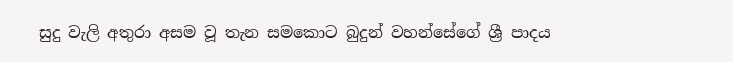සුදු වැලි අතුරා අසම වූ තැන සමකොට බුදුන් වහන්සේගේ ශ්‍රී පාදය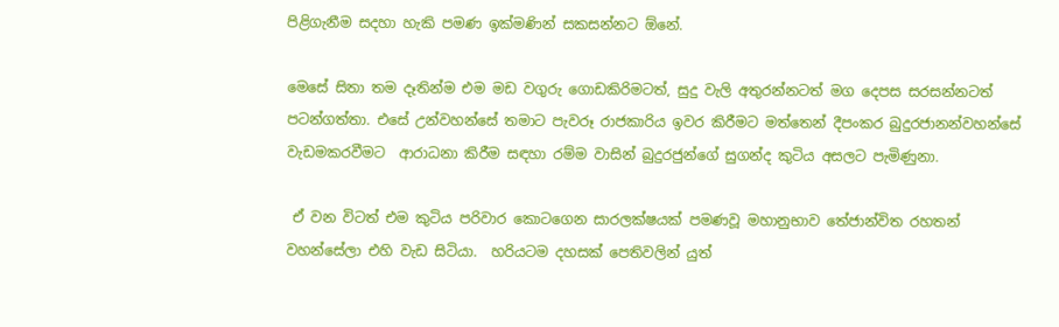පිළිගැනීම සදහා හැකි පමණ ඉක්මණින් සකසන්නට ඕනේ.

මෙසේ සිතා තම දෑතින්ම එම මඩ වගුරු ගොඩකිරිමටත්, සුදු වැලි අතුරන්නටත් මග දෙපස සරසන්නටත් පටන්ගත්තා. එසේ උන්වහන්සේ තමාට පැවරූ රාජකාරිය ඉවර කිරීමට මත්තෙන් දීපංකර බුදුරජානන්වහන්සේ වැඩමකරවීමට  ආරාධනා කිරීම සඳහා රම්ම වාසින් බුදුරජුන්ගේ සුගන්ද කුටිය අසලට පැමිණුනා.

 ඒ වන විටත් එම කුටිය පරිවාර කොටගෙන සාරලක්ෂයක් පමණවූ මහානුභාව තේජාන්විත රහතන් වහන්සේලා එහි වැඩ සිටියා.  හරියටම දහසක් පෙතිවලින් යුත්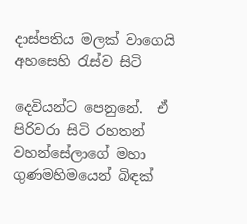දාස්පතිය මලක් වාගෙයි අහසෙහි රැස්ව සිටි

දෙවියන්ට පෙනුනේ.  ඒ පිරිවරා සිටි රහතන් වහන්සේලාගේ මහා ගුණමහිමයෙන් බිඳක්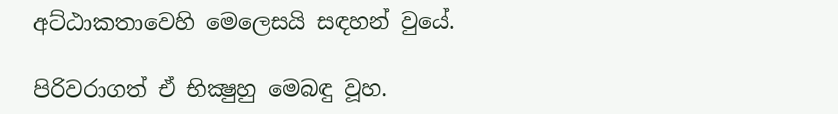අට්ඨාකතාවෙහි මෙලෙසයි සඳහන් වුයේ.

පිරිවරාගත් ඒ භික්‍ෂුහු මෙබඳු වූහ.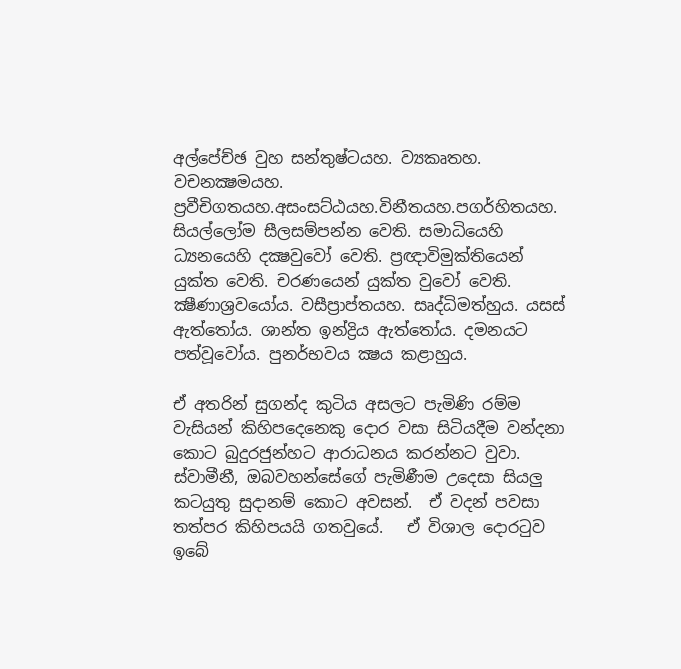අල්පේච්ඡ වුහ සන්තුෂ්ටයහ. ව්‍යකෘතහ. වචනක්‍ෂමයහ. ප්‍රවීචිගතයහ.අසංසට්ඨයහ.විනීතයහ.පගර්හිතයහ. සියල්ලෝම සීලසම්පන්න වෙති. සමාධියෙහි ධ්‍යනයෙහි දක්‍ෂවුවෝ වෙති. ප්‍රඥාවිමුක්තියෙන් යුක්ත වෙති. චරණයෙන් යුක්ත වුවෝ වෙති. ක්‍ෂීණාශ්‍රවයෝය. වසීප්‍රාප්තයහ. සෘද්ධිමත්හුය. යසස් ඇත්තෝය. ශාන්ත ඉන්ද්‍රිය ඇත්තෝය. දමනයට පත්වූවෝය. පුනර්භවය ක්‍ෂය කළාහුය.

ඒ අතරින් සුගන්ද කුටිය අසලට පැමිණි රම්ම වැසියන් කිහිපදෙනෙකු දොර වසා සිටියදීම වන්දනා කොට බුදුරජුන්හට ආරාධනය කරන්නට වුවා. ස්වාමීනී, ඔබවහන්සේගේ පැමිණීම උදෙසා සියලු කටයුතු සුදානම් කොට අවසන්.  ඒ වදන් පවසා තත්පර කිහිපයයි ගතවුයේ.   ඒ විශාල දොරටුව ඉබේ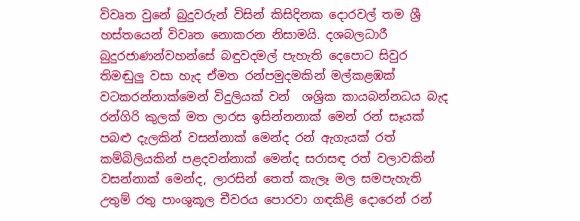විවෘත වුනේ බුදුවරුන් විසින් කිසිදිනක දොරවල් තම ශ්‍රී හස්තයෙන් විවෘත නොකරන නිසාමයි. දශබලධාරී බුදුරජාණන්වහන්සේ බඳුවදමල් පැහැති දෙපොට සිවුර තිමඬුලු වසා හැද ඒමත රන්පමුදමකින් මල්කළඹක් වටකරන්නාක්මෙන් විදුලියක් වන්  ශශ්‍රික කායබන්නධය බැද රන්ගිරි කුලක් මත ලාරස ඉසින්නනාක් මෙන් රන් සෑයක් පබළු දැලකින් වසන්නාක් මෙන්ද රන් ඇගැයක් රත් කම්බිලියකින් පළදවන්නාක් මෙන්ද සරාසඳ රත් වලාවකින් වසන්නාක් මෙන්ද, ලාරසින් තෙත් කැලෑ මල සමපැහැති උතුම් රතු පාංශුකූල චීවරය පොරවා ගඳකිළි දොරෙන් රන්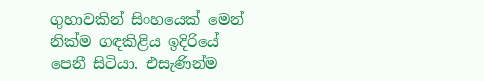ගුහාවකින් සිංහයෙක් මෙන් නික්ම ගඳකිළිය ඉදිරියේ පෙනී සිටියා. එසැණින්ම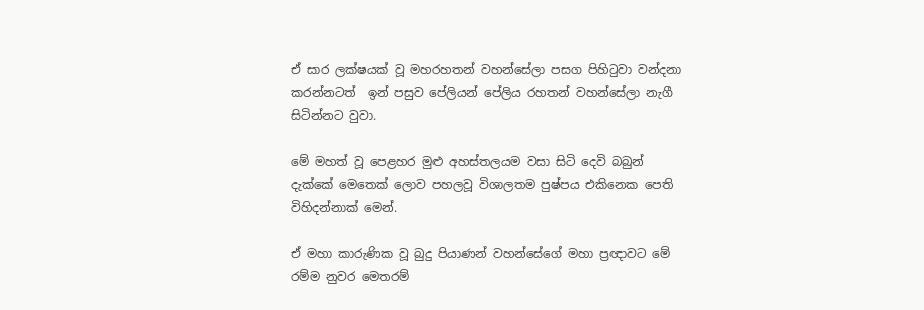ඒ සාර ලක්ෂයක් වූ මහරහතන් වහන්සේලා පසග පිහිටුවා වන්දනා කරන්නටත්  ඉන් පසුව පේලියන් පේලිය රහතන් වහන්සේලා නැගී සිටින්නට වුවා.

මේ මහත් වූ පෙළහර මුළු අහස්තලයම වසා සිටි දෙවි බබුන් දැක්කේ මෙතෙක් ලොව පහලවූ විශාලතම පුෂ්පය එකිනෙක පෙති විහිදන්නාක් මෙන්.

ඒ මහා කාරුණික වූ බුදු පියාණන් වහන්සේගේ මහා ප්‍රඥාවට මේ රම්ම නුවර මෙතරම්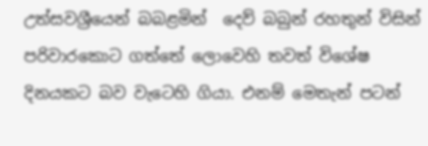උත්සවශ්‍රීයෙන් බබළමින්  දෙව් බබුන් රහතුන් විසින් පරිවාරකොට ගත්තේ ලොවෙහි තවත් විශේෂ දිනයකට බව වැටෙහි ගියා. එනම් මෙතැන් පටන්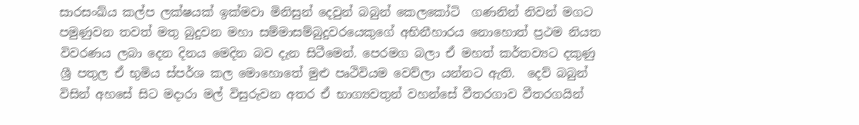සාරසංඛ්ය කල්ප ලක්ෂයක් ඉක්මවා මිනිසුන් දෙවුන් බබුන් කෙලකෝටි  ගණනින් නිවන් මගට පමුණුවන තවත් මතු බුදුවන මහා සම්මාසම්බුදුවරයෙකුගේ අභිනීහාරය නොහොත් ප්‍රථම නියත විවරණය ලබා දෙන දිනය මෙදින බව දැන සිටීමෙන්. පෙරමග බලා ඒ මහත් කර්තව්‍යට දකුණු ශ්‍රී පතුල ඒ භුමිය ස්පර්ශ කල මොහොතේ මුළු පෘථිවියම වෙව්ලා යන්නට ඇති.  දෙව් බබුන් විසින් අහසේ සිට මදාරා මල් විසුරුවන අතර ඒ භාග්‍යවතුන් වහන්සේ වීතරගාව වීතරගයින්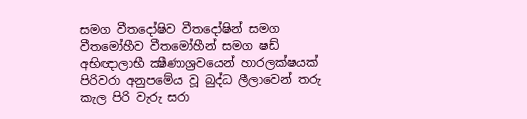සමග වීතදෝෂිව වීතදෝෂින් සමග වීතමෝහීව වීතමෝහීන් සමග ෂඩ් අභිඥාලාභී ක්‍ෂීණාශ්‍රවයෙන් හාරලක්ෂයක් පිරිවරා අනුපමේය වූ බුද්ධ ලීලාවෙන් තරු කැල පිරි වැරු සරා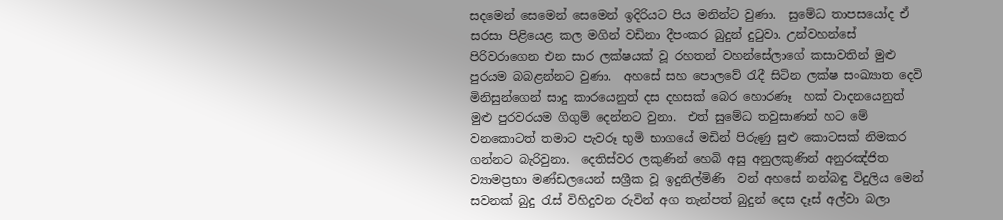සදමෙන් සෙමෙන් සෙමෙන් ඉදිරියට පිය මනින්ට වුණා.  සුමේධ තාපසයෝද ඒ සරසා පිළියෙළ කල මගින් වඩිනා දීපංකර බුදුන් දුටුවා. උන්වහන්සේ පිරිවරාගෙන එන සාර ලක්ෂයක් වූ රහතන් වහන්සේලාගේ කසාවතින් මුළු පුරයම බබළන්නට වුණා.  අහසේ සහ පොලවේ රැදී සිටින ලක්ෂ සංඛ්‍යාත දෙවි මිනිසුන්ගෙන් සාදු කාරයෙනුත් දස දහසක් බෙර හොරණෑ  හක් වාදනයෙනුත් මුළු පුරවරයම ගිගුම් දෙන්නට වුනා.  එත් සුමේධ තවුසාණන් හට මේ වනකොටත් තමාට පැවරූ භුමි භාගයේ මඩින් පිරුණු සුළු කොටසක් නිමකර ගන්නට බැරිවුනා.  දෙතිස්වර ලකුණින් හෙබි අසු අනුලකුණින් අනුරඤ්ජිත  ව්‍යාමප්‍රභා මණ්ඩලයෙන් සශ්‍රීක වූ ඉදුනිල්මිණි  වන් අහසේ නන්බඳු විදුලිය මෙන් සවනක් බුදු රැස් විහිදුවන රුවින් අග තැන්පත් බුදුන් දෙස දෑස් අල්වා බලා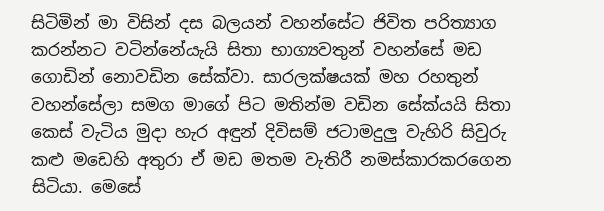සිටිමින් මා විසින් දස බලයන් වහන්සේට ජිවිත පරිත්‍යාග කරන්නට වටින්නේයැයි සිතා භාග්‍යවතුන් වහන්සේ මඩ ගොඩින් නොවඩින සේක්වා. සාරලක්ෂයක් මහ රහතුන් වහන්සේලා සමග මාගේ පිට මතින්ම වඩින සේක්යයි සිතා කෙස් වැටිය මුදා හැර අඳුන් දිවිසම් ජටාමදුලු වැහිරි සිවුරු කළු මඩෙහි අතුරා ඒ මඩ මතම වැතිරී නමස්කාරකරගෙන සිටියා. මෙසේ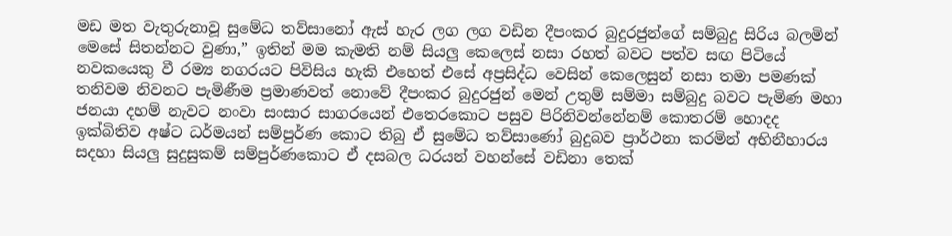මඩ මත වැතුරුනාවූ සුමේධ තව්සානෝ ඇස් හැර ලග ලග වඩින දීපංකර බුදුරජුන්ගේ සම්බුදු සිරිය බලමින් මෙසේ සිතන්නට වුණා,” ඉතින් මම කැමති නම් සියලු කෙලෙස් නසා රහත් බවට පත්ව සඟ පිටියේ නවකයෙකු වී රම්‍ය නගරයට පිවිසිය හැකි එහෙත් එසේ අප්‍රසිද්ධ වෙසින් කෙලෙසුන් නසා තමා පමණක් තනිවම නිවනට පැමිණීම ප්‍රමාණවත් නොවේ දීපංකර බුදුරජුන් මෙන් උතුම් සම්මා සම්බුදු බවට පැමිණ මහා ජනයා දහම් නැවට නංවා සංසාර සාගරයෙන් එතෙරකොට පසුව පිරිනිවන්නේනම් කොතරම් හොදද ඉක්බිතිව අෂ්ට ධර්මයන් සම්පුර්ණ කොට තිබු ඒ සුමේධ තව්සාණෝ බුදුබව ප්‍රාර්ථනා කරමින් අභිනීහාරය සදහා සියලු සුදුසුකම් සම්පුර්ණකොට ඒ දසබල ධරයන් වහන්සේ වඩිනා තෙක්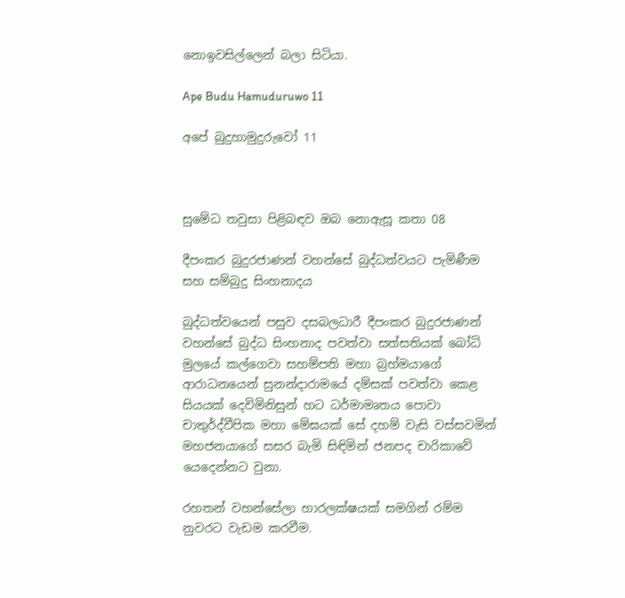නොඉවසිල්ලෙන් බලා සිටියා.

Ape Budu Hamuduruwo 11

අපේ බුදුහාමුදුරුවෝ 11



සුමේධ තවුසා පිළිබඳව ඔබ නොඇසූ කතා 08

දීපංකර බුදුරජාණන් වහන්සේ බුද්ධත්වයට පැමිණීම සහ සම්බුදු සිංහනාදය

බුද්ධත්වයෙන් පසුව දසබලධාරී දීපංකර බුදුරජාණන් වහන්සේ බුද්ධ සිංහනාද පවත්වා සත්සතියක් බෝධි මුලයේ කල්ගෙවා සහම්පති මහා බ්‍රහ්මයාගේ ආරාධනයෙන් සුනන්දාරාමයේ දම්සක් පවත්වා කෙළ සියයක් දෙවිමිනිසුන් හට ධර්මාමෘතය පොවා චාතුර්ද්වීපික මහා මේඝයක් සේ දහම් වැසි වස්සවමින් මහජනයාගේ සසර බැමි සිඳිමින් ජනපද චාරිකාවේ යෙදෙන්නට වුනා.

රහතන් වහන්සේලා හාරලක්ෂයක් සමගින් රම්ම නුවරට වැඩම කරවීම.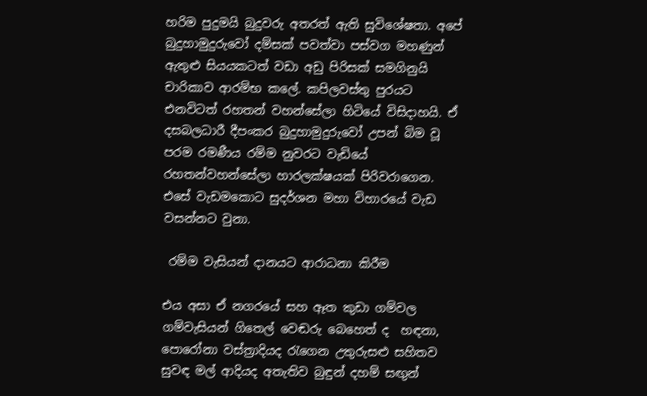හරිම පුදුමයි බුදුවරු අතරත් ඇති සුවිශේෂතා. අපේ බුදුහාමුදුරුවෝ දම්සක් පවත්වා පස්වග මහණුන් ඇතුළු සියයකටත් වඩා අඩු පිරිසක් සමගිනුයි චාරිකාව ආරම්භ කලේ. කපිලවස්තු පුරයට එනවිටත් රහතන් වහන්සේලා හිටියේ විසිදාහයි. ඒ දසබලධාරී දීපංකර බුදුහාමුදුරුවෝ උපන් බිම වූ පරම රමණීය රම්ම නුවරට වැඩියේ රහතන්වහන්සේලා හාරලක්ෂයක් පිරිවරාගෙන.  එසේ වැඩමකොට සුදර්ශන මහා විහාරයේ වැඩ වසන්නට වුනා.

 රම්ම වැසියන් දානයට ආරාධනා කිරීම

එය අසා ඒ නගරයේ සහ ඈත කුඩා ගම්වල ගම්වැසියන් ගිතෙල් වෙඬරු බෙහෙත් ද  හඳනා, පොරෝනා වස්ත්‍රාදියද රැගෙන උතුරුසළු සහිතව සුවඳ මල් ආදියද අතැතිව බුඳුන් දහම් සඟුන්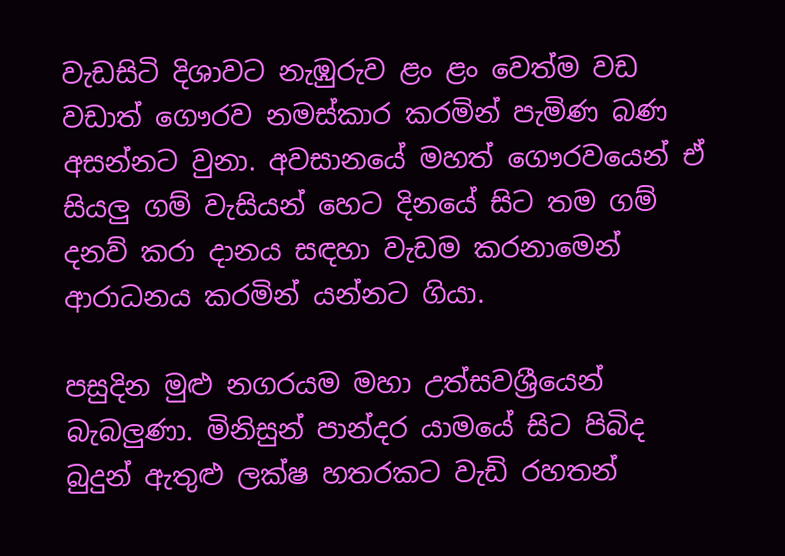වැඩසිටි දිශාවට නැඹුරුව ළං ළං වෙත්ම වඩ වඩාත් ගෞරව නමස්කාර කරමින් පැමිණ බණ අසන්නට වුනා. අවසානයේ මහත් ගෞරවයෙන් ඒ සියලු ගම් වැසියන් හෙට දිනයේ සිට තම ගම් දනව් කරා දානය සඳහා වැඩම කරනාමෙන් ආරාධනය කරමින් යන්නට ගියා.

පසුදින මුළු නගරයම මහා උත්සවශ්‍රීයෙන් බැබලුණා. මිනිසුන් පාන්දර යාමයේ සිට පිබිද බුදුන් ඇතුළු ලක්ෂ හතරකට වැඩි රහතන්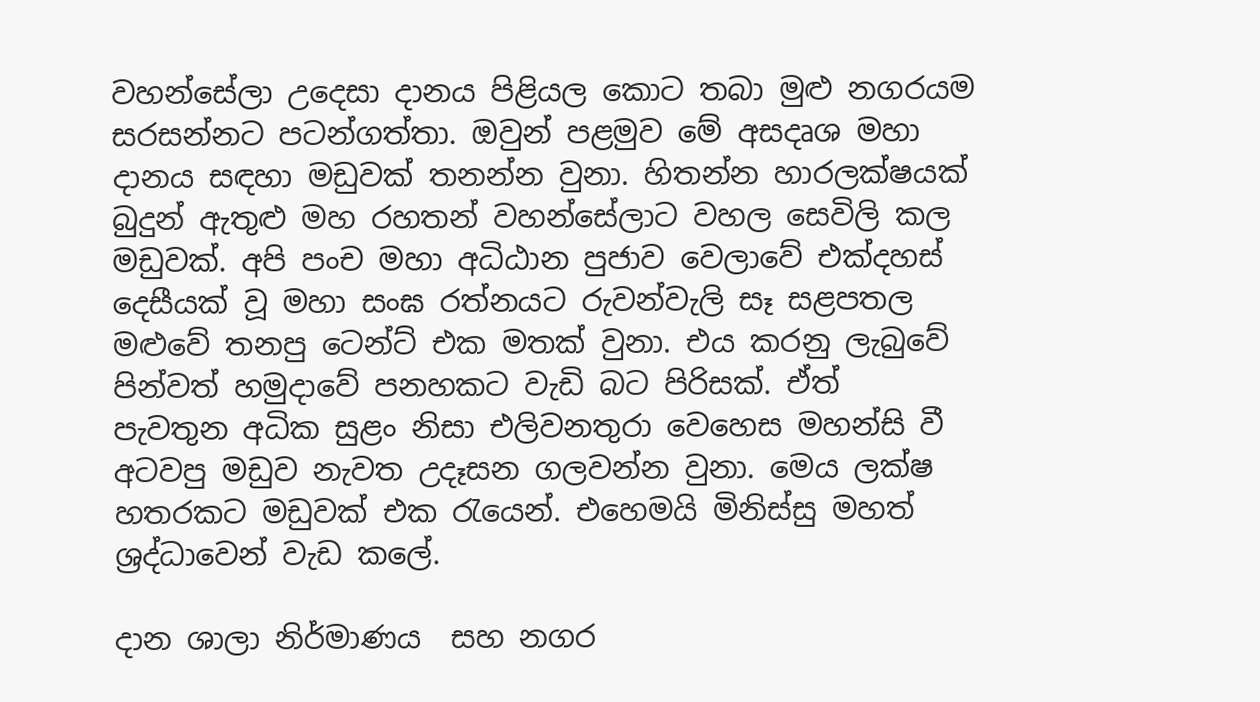වහන්සේලා උදෙසා දානය පිළියල කොට තබා මුළු නගරයම සරසන්නට පටන්ගත්තා. ඔවුන් පළමුව මේ අසදෘශ මහා දානය සඳහා මඩුවක් තනන්න වුනා. හිතන්න හාරලක්ෂයක් බුදුන් ඇතුළු මහ රහතන් වහන්සේලාට වහල සෙවිලි කල මඩුවක්. අපි පංච මහා අධිඨාන පුජාව වෙලාවේ එක්දහස් දෙසීයක් වූ මහා සංඝ රත්නයට රුවන්වැලි සෑ සළපතල මළුවේ තනපු ටෙන්ට් එක මතක් වුනා. එය කරනු ලැබුවේ  පින්වත් හමුදාවේ පනහකට වැඩි බට පිරිසක්. ඒත්  පැවතුන අධික සුළං නිසා එලිවනතුරා වෙහෙස මහන්සි වී අටවපු මඩුව නැවත උදෑසන ගලවන්න වුනා. මෙය ලක්ෂ හතරකට මඩුවක් එක රැයෙන්. එහෙමයි මිනිස්සු මහත් ශ්‍රද්ධාවෙන් වැඩ කලේ.

දාන ශාලා නිර්මාණය  සහ නගර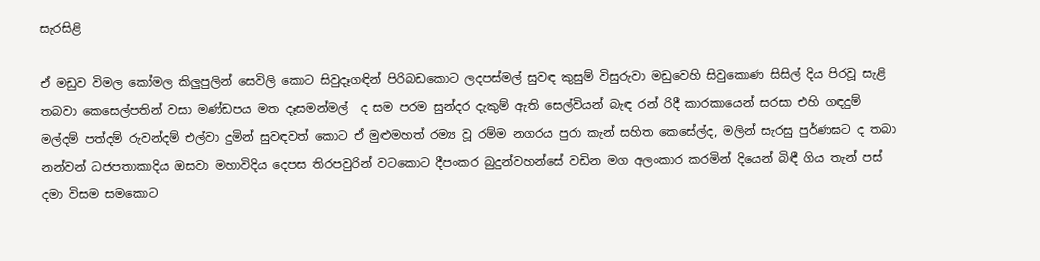සැරසිළි

ඒ මඩුව විමල කෝමල කිලුපුලින් සෙවිලි කොට සිවුදෑගඳින් පිරිබඩකොට ලදපස්මල් සුවඳ කුසුම් විසුරුවා මඩුවෙහි සිවුකොණ සිසිල් දිය පිරවූ සැළි තබවා කෙසෙල්පතින් වසා මණ්ඩපය මත දෑසමන්මල්  ද සම පරම සුන්දර දැකුම් ඇති සෙල්වියන් බැඳ රන් රිදී කාරකායෙන් සරසා එහි ගඳදුම් මල්දම් පත්දම් රුවන්දම් එල්වා දුමින් සුවඳවත් කොට ඒ මුළුමහත් රම්‍ය වූ රම්ම නගරය පුරා කැන් සහිත කෙසේල්ද, මලින් සැරසු පුර්ණඝට ද තබා නන්වන් ධජපතාකාදිය ඔසවා මහාවිදිය දෙපස තිරපවුරින් වටකොට දීපංකර බුදුන්වහන්සේ වඩින මග අලංකාර කරමින් දියෙන් බිඳී ගිය තැන් පස් දමා විසම සමකොට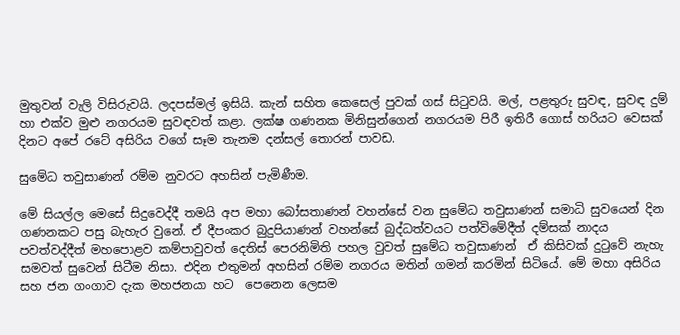මුතුවන් වැලි විසිරුවයි. ලදපස්මල් ඉසියි. කැන් සහිත කෙසෙල් පුවක් ගස් සිටුවයි. මල්, පළතුරු සුවඳ, සුවඳ දුම් හා එක්ව මුළු නගරයම සුවඳවත් කළා. ලක්ෂ ගණනක මිනිසුන්ගෙන් නගරයම පිරී ඉතිරී ගොස් හරියට වෙසක් දිනට අපේ රටේ අසිරිය වගේ සෑම තැනම දන්සල් තොරන් පාවඩ.

සුමේධ තවුසාණන් රම්ම නුවරට අහසින් පැමිණීම.

මේ සියල්ල මෙසේ සිදුවෙද්දී තමයි අප මහා බෝසතාණන් වහන්සේ වන සුමේධ තවුසාණන් සමාධි සුවයෙන් දින ගණනකට පසු බැහැර වුනේ. ඒ දීපංකර බුදුපියාණන් වහන්සේ බුද්ධත්වයට පත්විමේදීත් දම්සක් නාදය පවත්වද්දීත් මහපොළව කම්පාවුවත් දෙතිස් පෙරනිමිති පහල වුවත් සුමේධ තවුසාණන්  ඒ කිසිවක් දුටුවේ නැහැ සමවත් සුවෙන් සිටීම නිසා. එදින එතුමන් අහසින් රම්ම නගරය මතින් ගමන් කරමින් සිටියේ. මේ මහා අසිරිය සහ ජන ගංගාව දැක මහජනයා හට  පෙනෙන ලෙසම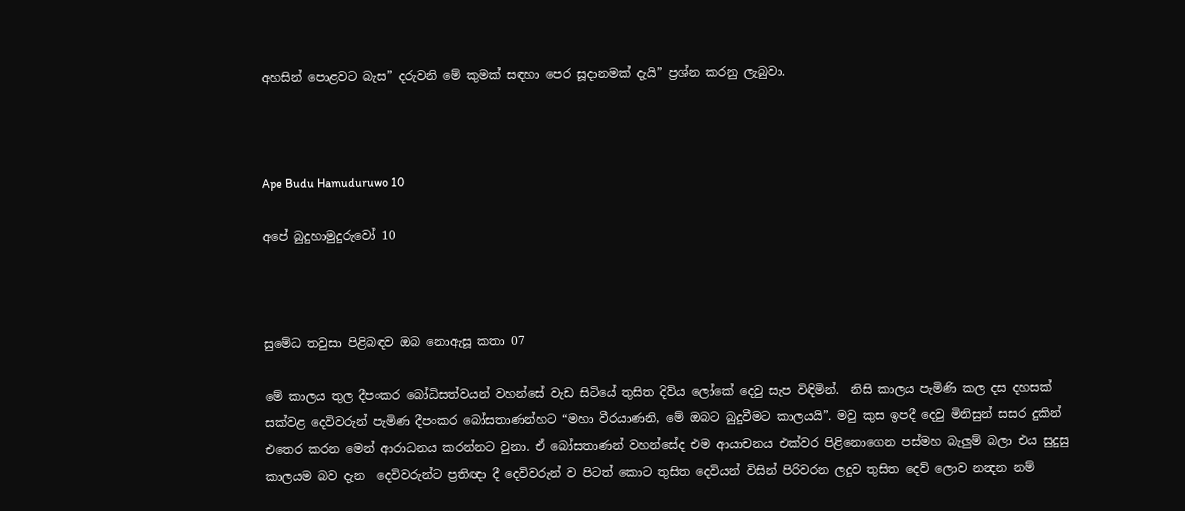අහසින් පොළවට බැස” දරුවනි මේ කුමක් සඳහා පෙර සූදානමක් දැයි” ප්‍රශ්න කරනු ලැබුවා.



Ape Budu Hamuduruwo 10

අපේ බුදුහාමුදුරුවෝ 10



සුමේධ තවුසා පිළිබඳව ඔබ නොඇසූ කතා 07

මේ කාලය තුල දීපංකර බෝධිසත්වයන් වහන්සේ වැඩ සිටියේ තුසිත දිව්ය ලෝකේ දෙවු සැප විඳිමින්.  නිසි කාලය පැමිණි කල දස දහසක් සක්වළ දෙවිවරුන් පැමිණ දීපංකර බෝසතාණන්හට “මහා වීරයාණනි, මේ ඔබට බුදුවීමට කාලයයි”. මවු කුස ඉපදී දෙවු මිනිසුන් සසර දුකින් එතෙර කරන මෙන් ආරාධනය කරන්නට වුනා. ඒ බෝසතාණන් වහන්සේද එම ආයාචනය එක්වර පිළිනොගෙන පස්මහ බැලුම් බලා එය සුදුසු කාලයම බව දැන  දෙවිවරුන්ට ප්‍රතිඥා දී දෙවිවරුන් ව පිටත් කොට තුසිත දෙවියන් විසින් පිරිවරන ලදුව තුසිත දෙව් ලොව නන්‍දන නම්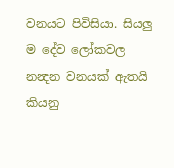වනයට පිවිසියා. සියලු ම දේව ලෝකවල නන්‍දන වනයක් ඇතයි කියනු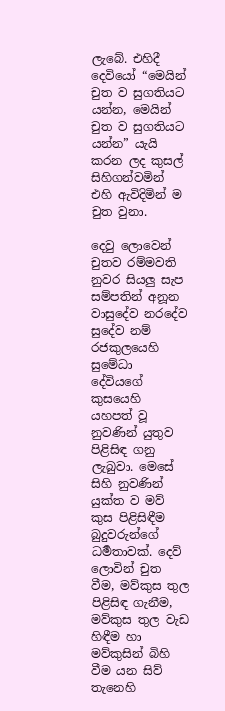ලැබේ. එහිදී දෙවියෝ “මෙයින් චුත ව සුගතියට යන්න, මෙයින් චුත ව සුගතියට යන්න” යැයි කරන ලද කුසල් සිහිගන්වමින් එහි ඇවිදිමින් ම චුත වුනා.

දෙවු ලොවෙන් චුතව රම්මවති නුවර සියලු සැප සම්පතින් අනූන වාසුදේව නරදේව සුදේව නම් රජකුලයෙහි සුමේධා දේවියගේ කුසයෙහි  යහපත් වූ නුවණින් යුතුව පිළිසිඳ ගනු ලැබුවා. මෙසේ සිහි නුවණින් යුක්ත ව මව් කුස පිළිසිඳීම බුදුවරුන්ගේ ධර්‍මතාවක්. දෙව් ලොවින් චුත වීම, මව්කුස තුල පිළිසිඳ ගැනීම, මව්කුස තුල වැඩ හිඳීම හා මව්කුසින් බිහි වීම යන සිව් තැනෙහි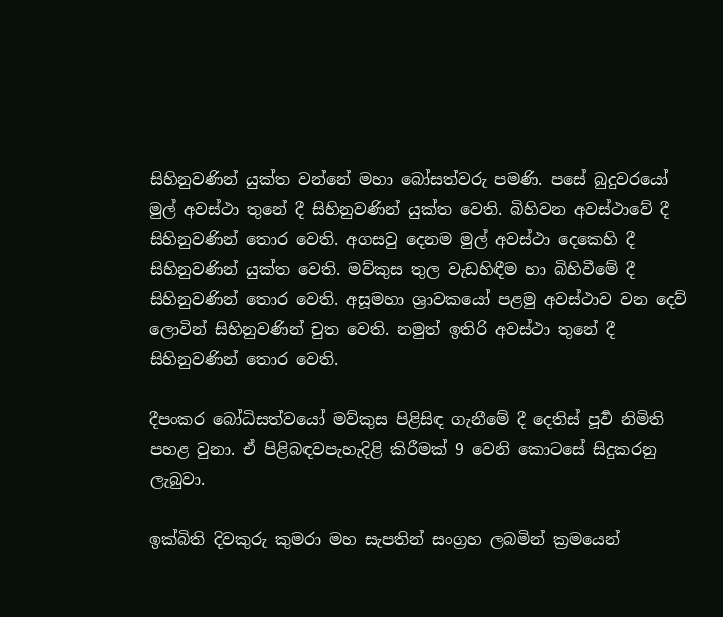සිහිනුවණින් යුක්ත වන්නේ මහා බෝසත්වරු පමණි. පසේ බුදුවරයෝ මුල් අවස්ථා තුනේ දී සිහිනුවණින් යුක්ත වෙති. බිහිවන අවස්ථාවේ දී සිහිනුවණින් තොර වෙති. අගසවු දෙනම මුල් අවස්ථා දෙකෙහි දී සිහිනුවණින් යුක්ත වෙති. මව්කුස තුල වැඩහිඳීම හා බිහිවීමේ දී සිහිනුවණින් තොර වෙති. අසූමහා ශ්‍රාවකයෝ පළමු අවස්ථාව වන දෙව් ලොවින් සිහිනුවණින් චුත වෙති. නමුත් ඉතිරි අවස්ථා තුනේ දී සිහිනුවණින් තොර වෙති.

දීපංකර බෝධිසත්වයෝ මව්කුස පිළිසිඳ ගැනීමේ දී දෙතිස් පූර්‍ව නිමිති පහළ වුනා. ඒ පිළිබඳවපැහැදිළි කිරීමක් 9 වෙනි කොටසේ සිදුකරනු ලැබුවා.

ඉක්බිති දිවකුරු කුමරා මහ සැපතින් සංග්‍රහ ලබමින් ක්‍රමයෙන්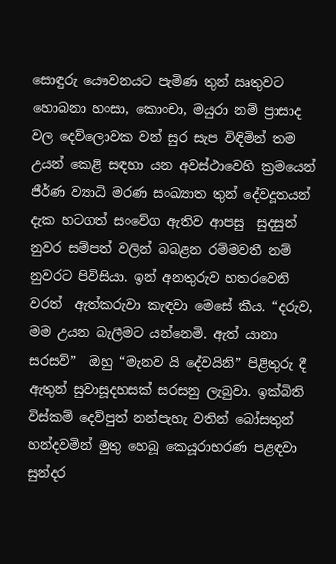සොඳුරු යෞවනයට පැමිණ තුන් ඍතුවට හොබනා හංසා, කොංචා, මයුරා නම් ප්‍රාසාද වල දෙව්ලොවක වන් සුර සැප විඳිමින් තම උයන් කෙළි සඳහා යන අවස්ථාවෙහි ක්‍රමයෙන් ජීර්ණ ව්‍යාධි මරණ සංඛ්‍යාත තුන් දේවදූතයන් දැක හටගත් සංවේග ඇතිව ආපසු  සුදසුන් නුවර සම්පත් වලින් බබළන රම්මවතී නම් නුවරට පිවිසියා. ඉන් අනතුරුව හතරවෙනි වරත්  ඇත්කරුවා කැඳවා මෙසේ කීය. “දරුව, මම උයන බැලීමට යන්නෙමි. ඇත් යානා සරසව්”  ඔහු “මැනව යි දේවයිනි” පිළිතුරු දී ඇතුන් සුවාසූදහසක් සරසනු ලැබුවා. ඉක්බිති විස්කම් දෙව්පුත් නන්පැහැ වතින් බෝසතුන් හන්දවමින් මුතු හෙබූ කෙයූරාභරණ පළඳවා සුන්දර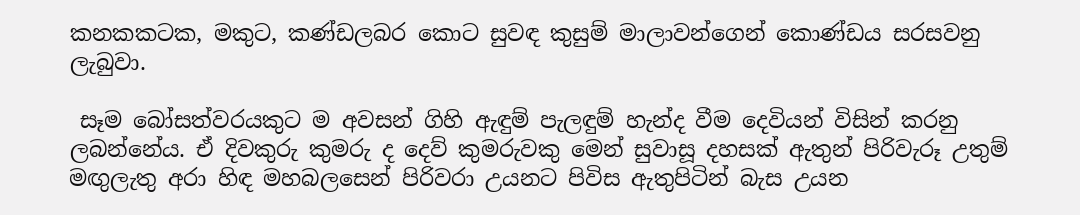කනකකටක, මකුට, කණ්ඩලබර කොට සුවඳ කුසුම් මාලාවන්ගෙන් කොණ්ඩය සරසවනු ලැබුවා.

 සෑම බෝසත්වරයකුට ම අවසන් ගිහි ඇඳුම් පැලඳුම් හැන්ද වීම දෙවියන් විසින් කරනු ලබන්නේය. ඒ දිවකුරු කුමරු ද දෙව් කුමරුවකු මෙන් සුවාසූ දහසක් ඇතුන් පිරිවැරූ උතුම් මඟුලැතු අරා හිඳ මහබලසෙන් පිරිවරා උයනට පිවිස ඇතුපිටින් බැස උයන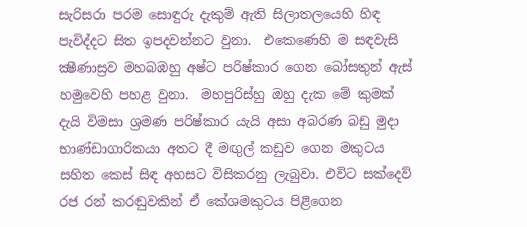සැරිසරා පරම සොඳුරු දැකුම් ඇති සිලාතලයෙහි හිඳ පැවිද්දට සිත ඉපදවන්නට වුනා.  එකෙණෙහි ම සඳවැසි ක්‍ෂීණාස්‍රව මහබඹහු අෂ්ට පරිෂ්කාර ගෙන බෝසතුන් ඇස් හමුවෙහි පහළ වුනා.  මහපුරිස්‍හු ඔහු දැක මේ කුමක් දැයි විමසා ශ්‍රමණ පරිෂ්කාර යැයි අසා අබරණ බඩු මුදා භාණ්ඩාගාරිකයා අතට දී මඟුල් කඩුව ගෙන මකුටය සහිත කෙස් සිඳ අහසට විසිකරනු ලැබුවා. එවිට සක්දෙව් රජ රන් කරඬුවකින් ඒ කේශමකුටය පිළිගෙන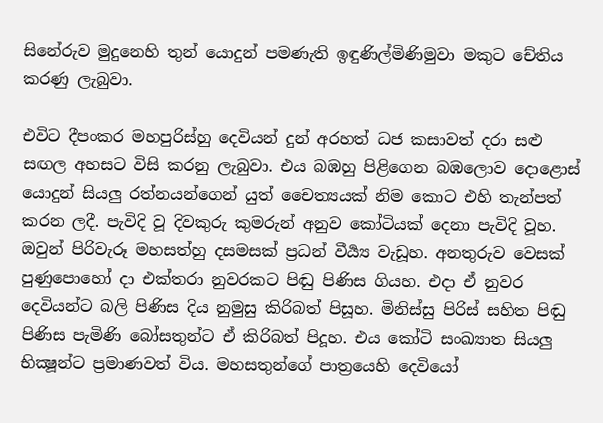සිනේරුව මුදුනෙහි තුන් යොදුන් පමණැති ඉඳුණිල්මිණිමුවා මකුට චේතිය කරණු ලැබුවා.

එවිට දීපංකර මහපුරිස්‍හු දෙවියන් දුන් අරහත් ධජ කසාවත් දරා සළු සඟල අහසට විසි කරනු ලැබුවා. එය බඹහු පිළිගෙන බඹලොව දොළොස් යොදුන් සියලු රත්නයන්ගෙන් යුත් චෛත්‍යයක් නිම කොට එහි තැන්පත් කරන ලදී. පැවිදි වූ දිවකුරු කුමරුන් අනුව කෝටියක් දෙනා පැවිදි වූහ. ඔවුන් පිරිවැරූ මහසත්හු දසමසක් ප්‍රධන් වීර්‍ය්‍ය වැඩූහ. අනතුරුව වෙසක් පුණුපොහෝ දා එක්තරා නුවරකට පිඬු පිණිස ගියහ. එදා ඒ නුවර දෙවියන්ට බලි පිණිස දිය නුමුසු කිරිබත් පිසූහ. මිනිස්සු පිරිස් සහිත පිඬු පිණිස පැමිණි බෝසතුන්ට ඒ කිරිබත් පිදූහ. එය කෝටි සංඛ්‍යාත සියලු භික්‍ෂූන්ට ප්‍රමාණවත් විය. මහසතුන්ගේ පාත්‍රයෙහි දෙවියෝ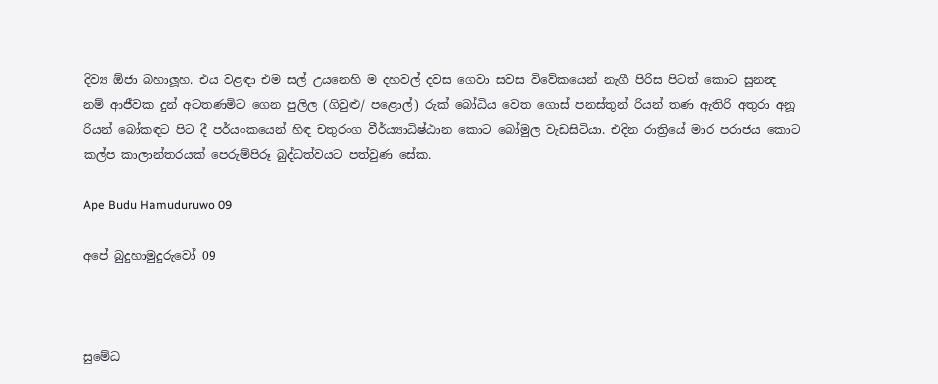දිව්‍ය ඕජා බහාලූහ. එය වළඳා එම සල් උයනෙහි ම දහවල් දවස ගෙවා සවස විවේකයෙන් නැගී පිරිස පිටත් කොට සුනන්‍ද නම් ආජීවක දුන් අටතණමිට ගෙන පුලිල (ගිවුළු/ පළොල්) රුක් බෝධිය වෙත ගොස් පනස්තුන් රියන් තණ ඇතිරි අතුරා අනූ රියන් බෝකඳට පිට දී පර්යංකයෙන් හිඳ චතුරංග වීර්ය්‍යාධිෂ්ඨාන කොට බෝමුල වැඩසිටියා. එදින රාත්‍රියේ මාර පරාජය කොට කල්ප කාලාන්තරයක් පෙරුම්පිරූ බුද්ධත්වයට පත්වුණ සේක.

Ape Budu Hamuduruwo 09

අපේ බුදුහාමුදුරුවෝ 09



සුමේධ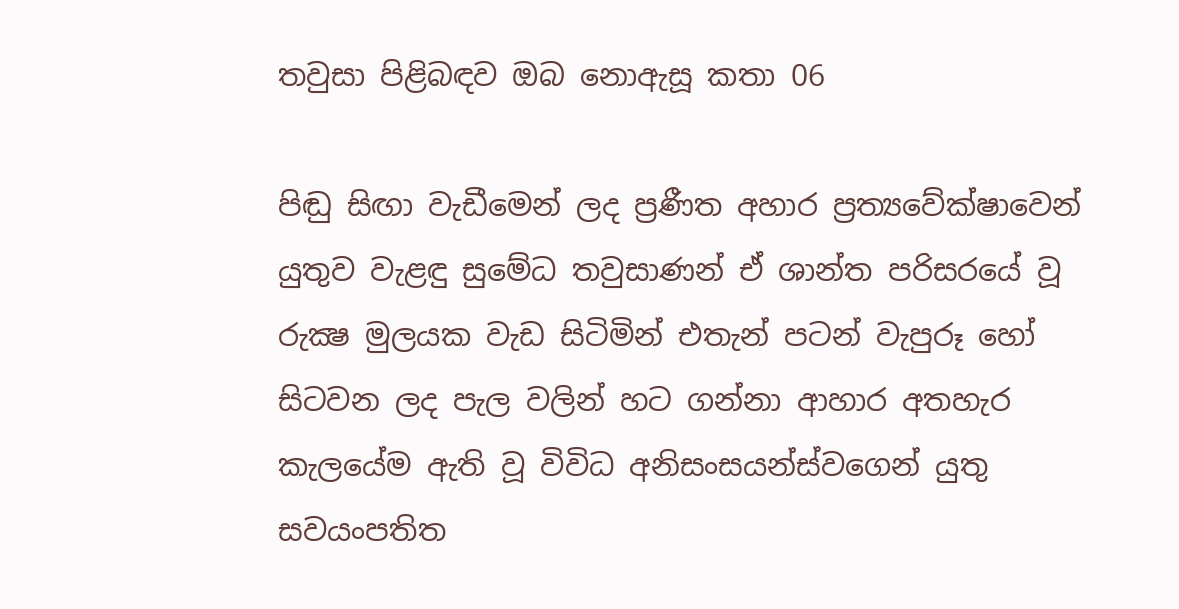තවුසා පිළිබඳව ඔබ නොඇසූ කතා 06

පිඬු සිඟා වැඩීමෙන් ලද ප්‍රණීත අහාර ප්‍රත්‍යවේක්ෂාවෙන් යුතුව වැළඳු සුමේධ තවුසාණන් ඒ ශාන්ත පරිසරයේ වූ රුක්‍ෂ මුලයක වැඩ සිටිමින් එතැන් පටන් වැපුරූ හෝ සිටවන ලද පැල වලින් හට ගන්නා ආහාර අතහැර කැලයේම ඇති වූ විවිධ අනිසංසයන්ස්වගෙන් යුතු සවයංපතිත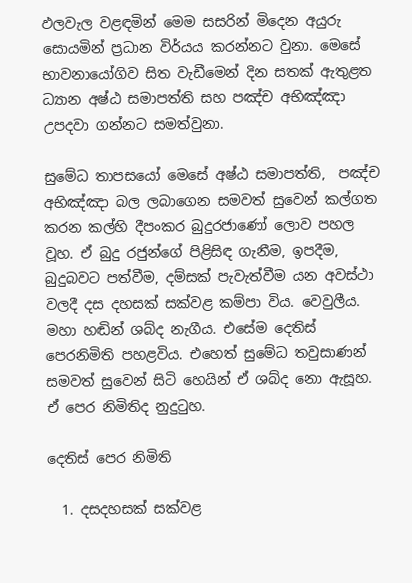ඵලවැල වළඳමින් මෙම සසරින් මිදෙන අයුරු සොයමින් ප්‍රධාන විර්යය කරන්නට වුනා. මෙසේ භාවනායෝගිව සිත වැඩීමෙන් දින සතක් ඇතුළත ධ්‍යාන අෂ්ඨ සමාපත්ති සහ පඤ්ච අභිඤ්ඤා උපදවා ගන්නට සමත්වුනා.

සුමේධ තාපසයෝ මෙසේ අෂ්ඨ සමාපත්ති,  පඤ්ච අභිඤ්ඤා බල ලබාගෙන සමවත් සුවෙන් කල්ගත කරන කල්හි දීපංකර බුදුරජාණෝ ලොව පහල වූහ. ඒ බුදු රජුන්ගේ පිළිසිඳ ගැනීම, ඉපදීම, බුදුබවට පත්වීම, දම්සක් පැවැත්වීම යන අවස්ථා වලදී දස දහසක් සක්වළ කම්පා විය. වෙවුලීය. මහා හඬින් ශබ්ද නැගීය. එසේම දෙතිස් පෙරනිමිති පහළවිය. එහෙත් සුමේධ තවුසාණන් සමවත් සුවෙන් සිටි හෙයින් ඒ ශබ්ද නො ඇසූහ. ඒ පෙර නිමිතිද නුදුටුහ.

දෙතිස් පෙර නිමිති

  1. දසදහසක් සක්වළ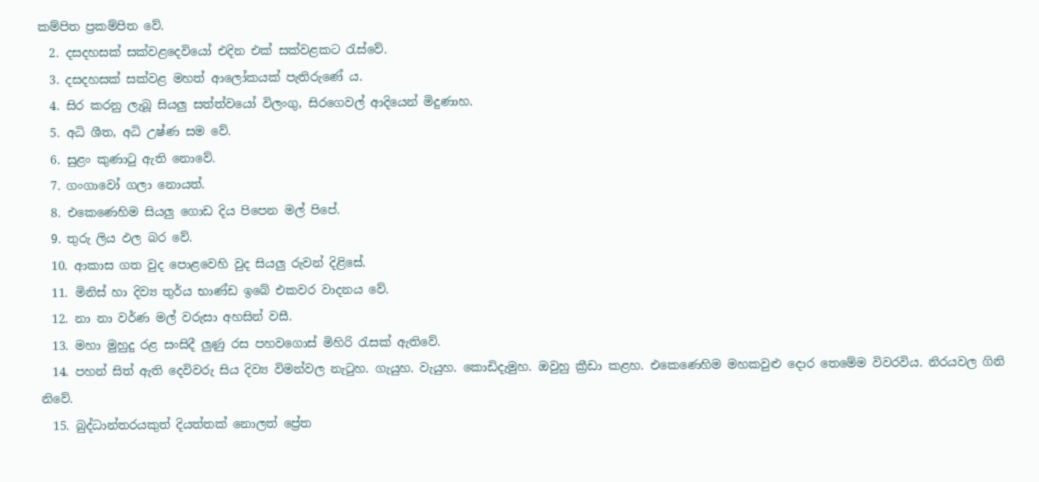කම්පිත ප්‍රකම්පිත වේ.
  2. දසදහසක් සක්වළදෙවියෝ එදින එක් සක්වළකට රැස්වේ.
  3. දසදහසක් සක්වළ මහත් ආලෝකයක් පැතිරුණේ ය.
  4. සිර කරනු ලැබූ සියලු සත්ත්වයෝ විලංගු, සිරගෙවල් ආදියෙන් මිදුණාහ.
  5. අධි ශීත, අධි උෂ්ණ සම වේ.
  6. සුළං කුණාටු ඇති නොවේ.
  7. ගංගාවෝ ගලා නොයත්.
  8. එකෙණෙහිම සියලු ගොඩ දිය පිපෙන මල් පිපේ.
  9. තුරු ලිය ඵල බර වේ.
  10. ආකාස ගත වුද පොළවෙහි වුද සියලු රුවන් දිළිසේ.
  11. මිනිස් හා දිව්‍ය තුර්ය භාණ්ඩ ඉබේ එකවර වාදනය වේ.
  12. නා නා වර්ණ මල් වරුසා අහසින් වසී.
  13. මහා මුහුදු රළ සංසිදී ලුණු රස පහවගොස් මිහිරි රැසක් ඇතිවේ.
  14. පහන් සිත් ඇති දෙවිවරු සිය දිව්‍ය විමන්වල නැටුහ. ගැයුහ. වැයුහ. කොඩිදැමුහ. ඔවුහු ක්‍රීඩා කළහ. එකෙණෙහිම මහකවුළු දොර තෙමේම විවරවිය. නිරයවල ගිනි නිවේ.
  15. බුද්ධාන්තරයකුත් දියත්තක් නොලත් ප්‍රේත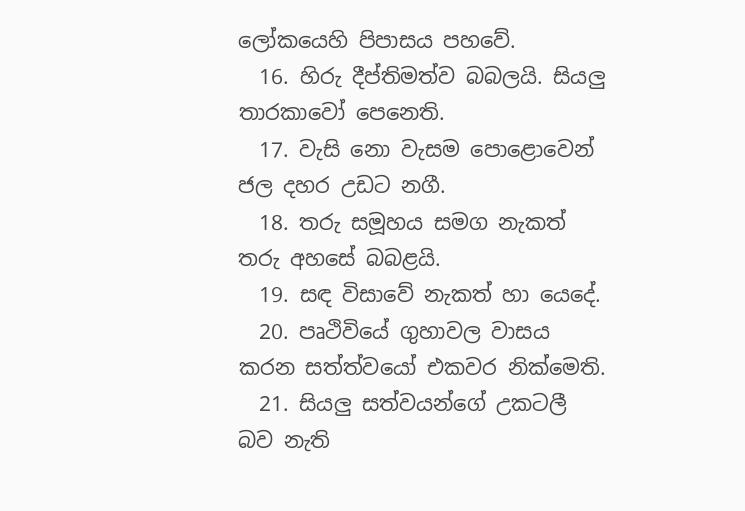ලෝකයෙහි පිපාසය පහවේ.
  16. හිරු දීප්තිමත්ව බබලයි. සියලු තාරකාවෝ පෙනෙති.
  17. වැසි නො වැසම පොළොවෙන් ජල දහර උඩට නගී.
  18. තරු සමූහය සමග නැකත් තරු අහසේ බබළයි.
  19. සඳ විසාවේ නැකත් හා යෙදේ.
  20. පෘථිවියේ ගුහාවල වාසය කරන සත්ත්වයෝ එකවර නික්මෙති.
  21. සියලු සත්වයන්ගේ උකටලී බව නැති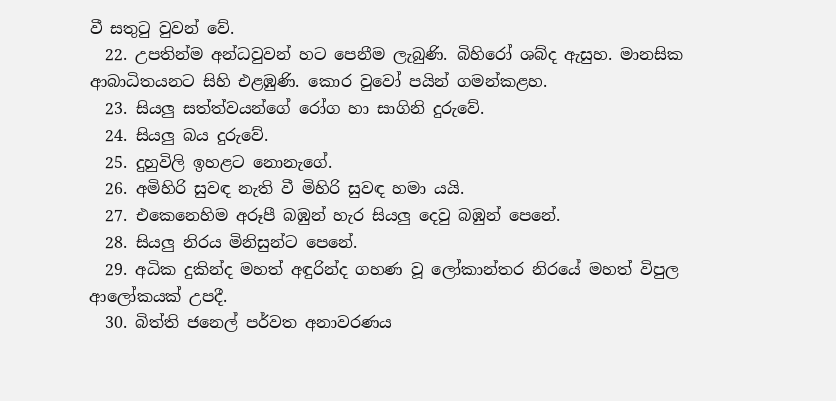වී සතුටු වුවන් වේ.
  22. උපතින්ම අන්ධවුවන් හට පෙනීම ලැබුණි. බිහිරෝ ශබ්ද ඇසුහ. මානසික ආබාධිතයනට සිහි එළඹුණි. කොර වුවෝ පයින් ගමන්කළහ.
  23. සියලු සත්ත්වයන්ගේ රෝග හා සාගිනි දුරුවේ.
  24. සියලු බය දුරුවේ.
  25. දුහුවිලි ඉහළට නොනැගේ.
  26. අමිහිරි සුවඳ නැති වී මිහිරි සුවඳ හමා යයි.
  27. එකෙනෙහිම අරූපී බඹුන් හැර සියලු දෙවු බඹුන් පෙනේ.
  28. සියලු නිරය මිනිසුන්ට පෙනේ.
  29. අධික දුකින්ද මහත් අඳුරින්ද ගහණ වූ ලෝකාන්තර නිරයේ මහත් විපුල ආලෝකයක් උපදී.
  30. බිත්ති ජනෙල් පර්වත අනාවරණය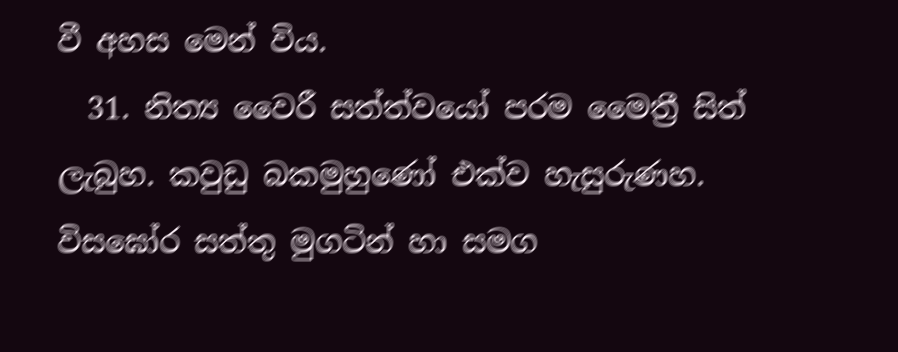වී අහස මෙන් විය.
  31. නිත්‍ය වෛරී සත්ත්වයෝ පරම මෛත්‍රී සිත් ලැබුහ. කවුඩු බකමුහුණෝ එක්ව හැසුරුණහ. විසඝෝර සත්තු මුගටින් හා සමග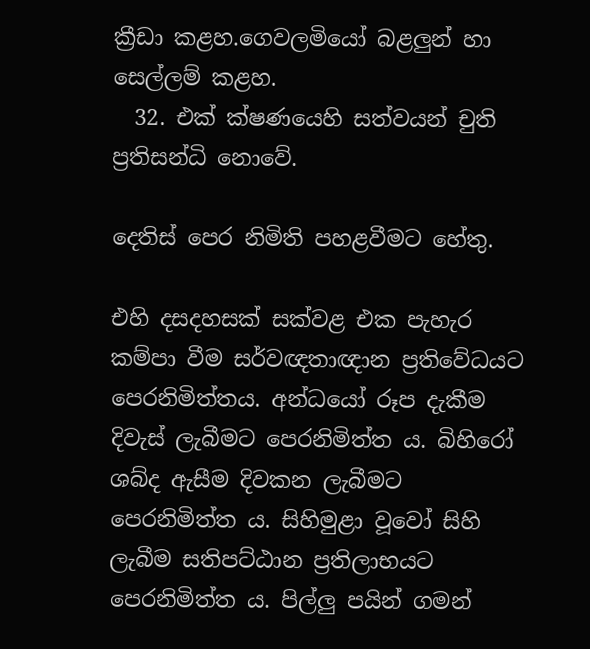ක්‍රීඩා කළහ.ගෙවලමියෝ බළලුන් හා සෙල්ලම් කළහ.
  32. එක් ක්ෂණයෙහි සත්වයන් චුති ප්‍රතිසන්ධි නොවේ.

දෙතිස් පෙර නිමිති පහළවීමට හේතු.

එහි දසදහසක් සක්වළ එක පැහැර කම්පා වීම සර්වඥතාඥාන ප්‍රතිවේධයට පෙරනිමිත්තය. අන්ධයෝ රූප දැකීම දිවැස් ලැබීමට පෙරනිමිත්ත ය. බිහිරෝ ශබ්ද ඇසීම දිවකන ලැබීමට පෙරනිමිත්ත ය. සිහිමුළා වූවෝ සිහි ලැබීම සතිපට්ඨාන ප්‍රතිලාභයට පෙරනිමිත්ත ය. පිල්ලු පයින් ගමන්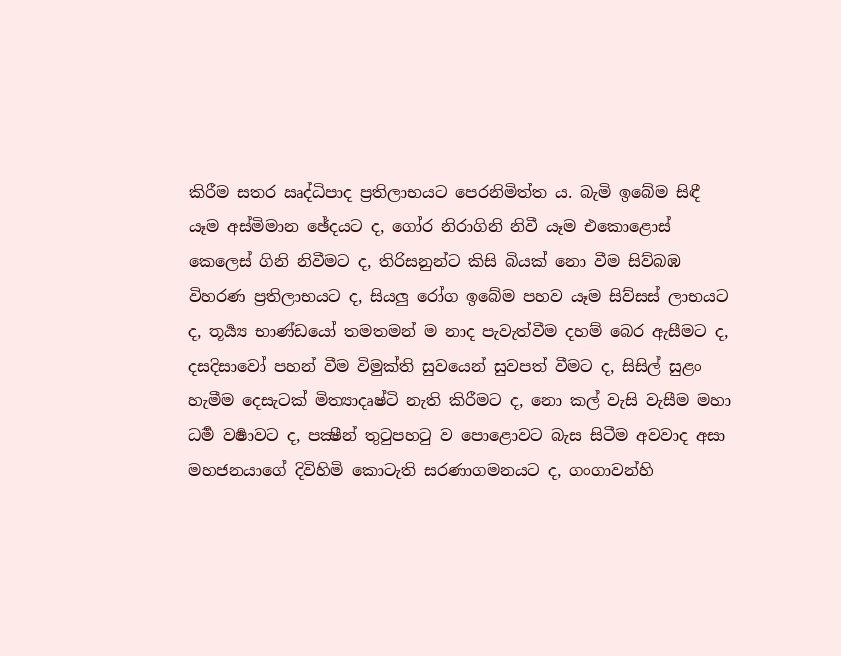කිරීම සතර ඍද්ධිපාද ප්‍රතිලාභයට පෙරනිමිත්ත ය. බැමි ඉබේම සිඳී යෑම අස්මිමාන ඡේදයට ද, ගෝර නිරාගිනි නිවී යෑම එකොළොස් කෙලෙස් ගිනි නිවීමට ද, තිරිසනුන්ට කිසි බියක් නො වීම සිව්බඹ විහරණ ප්‍රතිලාභයට ද, සියලු රෝග ඉබේම පහව යෑම සිව්සස් ලාභයට ද, තූර්‍ය්‍ය භාණ්ඩයෝ තමතමන් ම නාද පැවැත්වීම දහම් බෙර ඇසීමට ද, දසදිසාවෝ පහන් වීම විමුක්ති සුවයෙන් සුවපත් වීමට ද, සිසිල් සුළං හැමීම දෙසැටක් මිත්‍යාදෘෂ්ටි නැති කිරීමට ද, නො කල් වැසි වැසීම මහා ධර්‍ම වර්‍ෂාවට ද, පක්‍ෂීන් තුටුපහටු ව පොළොවට බැස සිටීම අවවාද අසා මහජනයාගේ දිවිහිමි කොටැති සරණාගමනයට ද, ගංගාවන්හි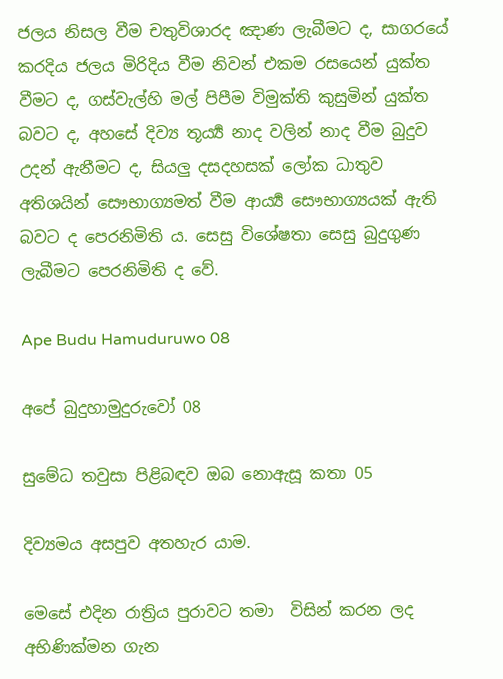ජලය නිසල වීම චතුවිශාරද ඤාණ ලැබීමට ද, සාගරයේ කරදිය ජලය මිරිදිය වීම නිවන් එකම රසයෙන් යුක්ත වීමට ද, ගස්වැල්හි මල් පිපීම විමුක්ති කුසුමින් යුක්ත බවට ද, අහසේ දිව්‍ය තූර්‍ය්‍ය නාද වලින් නාද වීම බුදුව උදන් ඇනීමට ද, සියලු දසදහසක් ලෝක ධාතුව අතිශයින් සෞභාග්‍යමත් වීම ආර්‍ය්‍ය සෞභාග්‍යයක් ඇති බවට ද පෙරනිමිති ය. සෙසු විශේෂතා සෙසු බුදුගුණ ලැබීමට පෙරනිමිති ද වේ.

Ape Budu Hamuduruwo 08

අපේ බුදුහාමුදුරුවෝ 08

සුමේධ තවුසා පිළිබඳව ඔබ නොඇසූ කතා 05

දිව්‍යමය අසපුව අතහැර යාම.

මෙසේ එදින රාත්‍රිය පුරාවට තමා  විසින් කරන ලද අභිණික්මන ගැන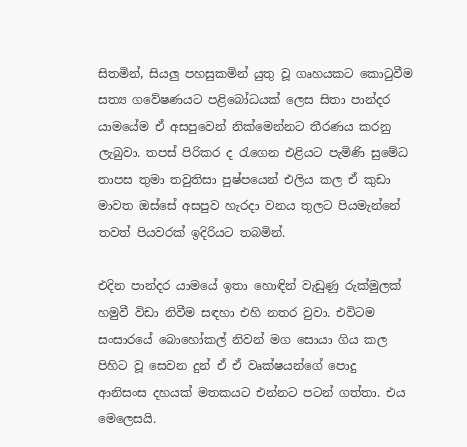සිතමින්, සියලු පහසුකමින් යුතු වූ ගෘහයකට කොටුවීම සත්‍ය ගවේෂණයට පළිබෝධයක් ලෙස සිතා පාන්දර යාමයේම ඒ අසපුවෙන් නික්මෙන්නට තීරණය කරනු ලැබුවා. තපස් පිරිකර ද රැගෙන එළියට පැමිණි සුමේධ තාපස තුමා තවුතිසා පුෂ්පයෙන් එලිය කල ඒ කුඩා මාවත ඔස්සේ අසපුව හැරදා වනය තුලට පියමැන්නේ තවත් පියවරක් ඉදිරියට තබමින්.

එදින පාන්දර යාමයේ ඉතා හොඳින් වැඩුණු රුක්මුලක් හමුවී විඩා නිවීම සඳහා එහි නතර වුවා. එවිටම සංසාරයේ බොහෝකල් නිවන් මග සොයා ගිය කල පිහිට වූ සෙවන දුන් ඒ ඒ වෘක්ෂයන්ගේ පොදු  ආනිසංස දහයක් මතකයට එන්නට පටන් ගත්තා. එය මෙලෙසයි.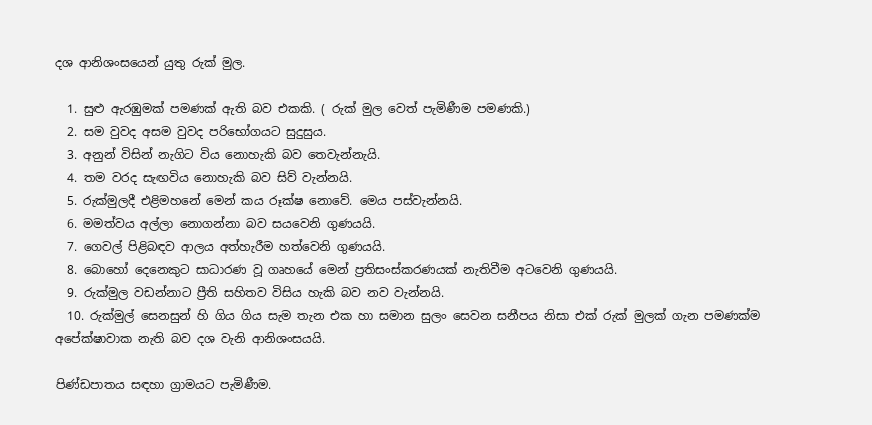දශ ආනිශංසයෙන් යුතු රුක් මුල.

  1. සුළු ඇරඹුමක් පමණක් ඇති බව එකකි. ( රුක් මුල වෙත් පැමිණීම පමණකි.)
  2. සම වුවද අසම වුවද පරිභෝගයට සුදුසුය.
  3. අනුන් විසින් නැගිට විය නොහැකි බව තෙවැන්නැයි.
  4. තම වරද සැඟවිය නොහැකි බව සිව් වැන්නයි.
  5. රුක්මුලදී එළිමහනේ මෙන් කය රූක්ෂ නොවේ. මෙය පස්වැන්නයි.
  6. මමත්වය අල්ලා නොගන්නා බව සයවෙනි ගුණයයි.
  7. ගෙවල් පිළිබඳව ආලය අත්හැරීම හත්වෙනි ගුණයයි.
  8. බොහෝ දෙනෙකුට සාධාරණ වූ ගෘහයේ මෙන් ප්‍රතිසංස්කරණයක් නැතිවීම අටවෙනි ගුණයයි.
  9. රුක්මුල වඩන්නාට ප්‍රීති සහිතව විසිය හැකි බව නව වැන්නයි.
  10. රුක්මුල් සෙනසුන් හි ගිය ගිය සැම තැන එක හා සමාන සුලං සෙවන සනීපය නිසා එක් රුක් මුලක් ගැන පමණක්ම අපේක්ෂාවාක නැති බව දශ වැනි ආනිශංසයයි.

පිණ්ඩපාතය සඳහා ග්‍රාමයට පැමිණීම.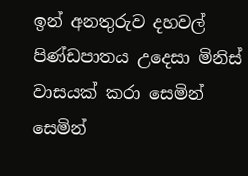ඉන් අනතුරුව දහවල් පිණ්ඩපාතය උදෙසා මිනිස් වාසයක් කරා සෙමින් සෙමින්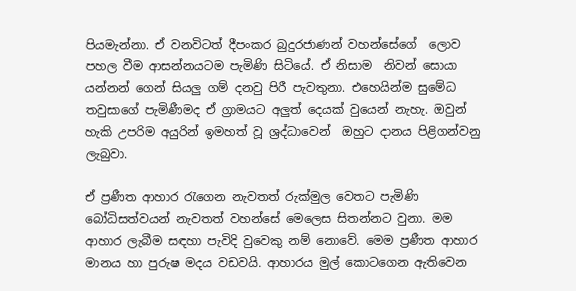පියමැන්නා. ඒ වනවිටත් දීපංකර බුදුරජාණන් වහන්සේගේ  ලොව පහල වීම ආසන්නයටම පැමිණි සිටියේ. ඒ නිසාම  නිවන් සොයා යන්නන් ගෙන් සියලු ගම් දනවු පිරී පැවතුනා. එහෙයින්ම සුමේධ තවුසාගේ පැමිණීමද ඒ ග්‍රාමයට අලුත් දෙයක් වුයෙන් නැහැ. ඔවුන් හැකි උපරිම අයුරින් ඉමහත් වූ ශ්‍රද්ධාවෙන්  ඔහුට දානය පිළිගන්වනු ලැබුවා.

ඒ ප්‍රණීත ආහාර රැගෙන නැවතත් රුක්මුල වෙතට පැමිණි බෝධිසත්වයන් නැවතත් වහන්සේ මෙලෙස සිතන්නට වුනා. මම ආහාර ලැබීම සඳහා පැවිදි වුවෙකු නම් නොවේ. මෙම ප්‍රණීත ආහාර මානය හා පුරුෂ මදය වඩවයි. ආහාරය මුල් කොටගෙන ඇතිවෙන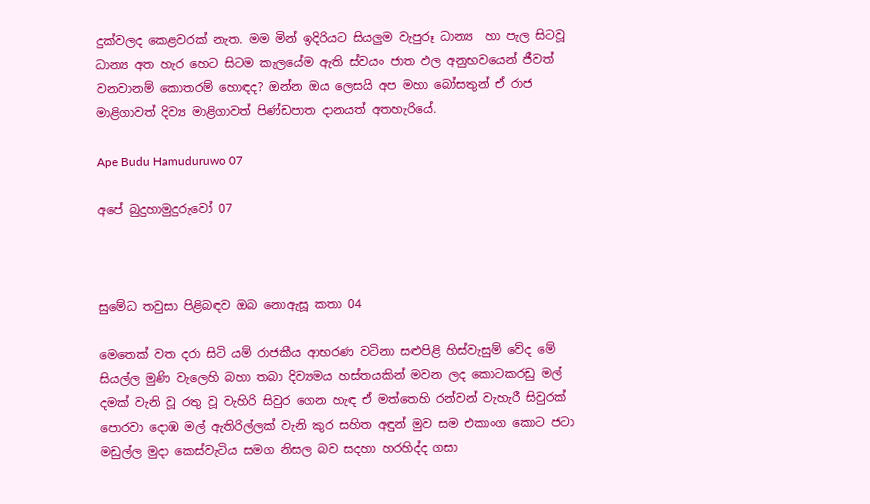දුක්වලද කෙළවරක් නැත. මම මින් ඉදිරියට සියලුම වැපුරූ ධාන්‍ය  හා පැල සිටවූ ධාන්‍ය අත හැර හෙට සිටම කැලයේම ඇති ස්වයං ජාත ඵල අනුභවයෙන් ජීවත් වනවානම් කොතරම් හොඳද? ඔන්න ඔය ලෙසයි අප මහා බෝසතුන් ඒ රාජ මාළිගාවත් දිව්‍ය මාළිගාවත් පිණ්ඩපාත දානයත් අතහැරියේ.

Ape Budu Hamuduruwo 07

අපේ බුදුහාමුදුරුවෝ 07



සුමේධ තවුසා පිළිබඳව ඔබ නොඇසූ කතා 04

මෙතෙක් වත දරා සිටි යම් රාජකීය ආභරණ වටිනා සළුපිළි හිස්වැසුම් වේද මේ සියල්ල මුණි වැලෙහි බහා තබා දිව්‍යමය හස්තයකින් මවන ලද කොටකරඩු මල් දමක් වැනි වූ රතු වූ වැහිරි සිවුර ගෙන හැඳ ඒ මත්තෙහි රන්වන් වැහැරී සිවුරක් පොරවා දොඹ මල් ඇතිරිල්ලක් වැනි කුර සහිත අඳුන් මුව සම එකාංග කොට ජටා මඩුල්ල මුදා කෙස්වැටිය සමග නිසල බව සදහා හරහිද්ද ගසා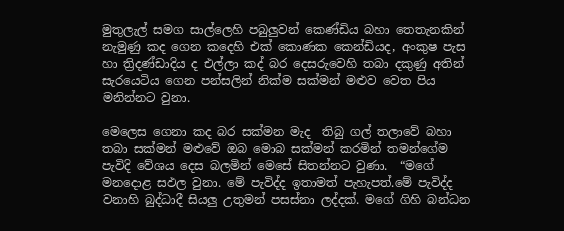මුතුලැල් සමග සාල්ලෙහි පබුලුවන් කෙණ්ඩිය බහා තෙතැනකින් නැමුණු කද ගෙන කදෙහි එක් කොණක කෙන්ඩියද, අංකුෂ පැස හා ත්‍රිදණ්ඩාදිය ද එල්ලා කද් බර දෙසරුවෙහි තබා දකුණු අතින් සැරයෙටිය ගෙන පන්සලින් නික්ම සක්මන් මළුව වෙත පිය මනින්නට වුනා.

මෙලෙස ගෙනා කද බර සක්මන මැද  තිබු ගල් තලාවේ බහා තබා සක්මන් මළුවේ ඔබ මොබ සක්මන් කරමින් තමන්ගේම පැවිදි වේශය දෙස බලමින් මෙසේ සිතන්නට වුණා.  “මගේ මනදොළ සඵල වුනා. මේ පැවිද්ද ඉතාමත් පැහැපත්.මේ පැවිද්ද වනාහි බුද්ධාදී සියලු උතුමන් පසස්නා ලද්දක්. මගේ ගිහි බන්ධන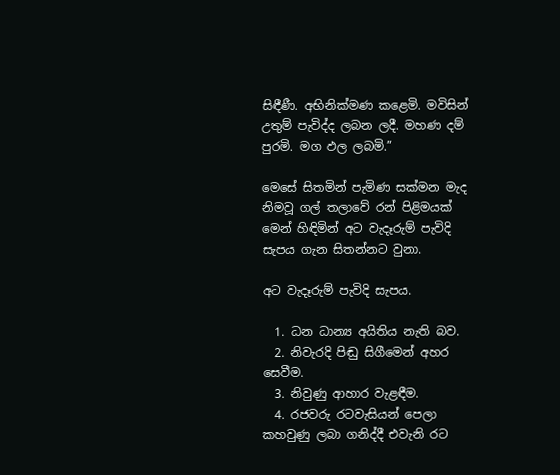සිඳීණී. අභිනික්මණ කළෙමි. මවිසින් උතුම් පැවිද්ද ලබන ලදී. මහණ දම් පුරමි. මග ඵල ලබමි.”

මෙසේ සිතමින් පැමිණ සක්මන මැද නිමවූ ගල් තලාවේ රන් පිළිමයක් මෙන් හිඳිමින් අට වැදෑරුම් පැවිදි සැපය ගැන සිතන්නට වුනා.

අට වැදෑරුම් පැවිදි සැපය.

  1. ධන ධාන්‍ය අයිතිය නැති බව.
  2. නිවැරදි පිඬු සිගීමෙන් අහර සෙවීම.
  3. නිවුණු ආහාර වැළඳීම.
  4. රජවරු රටවැසියන් පෙලා කහවුණු ලබා ගනිද්දී එවැනි රට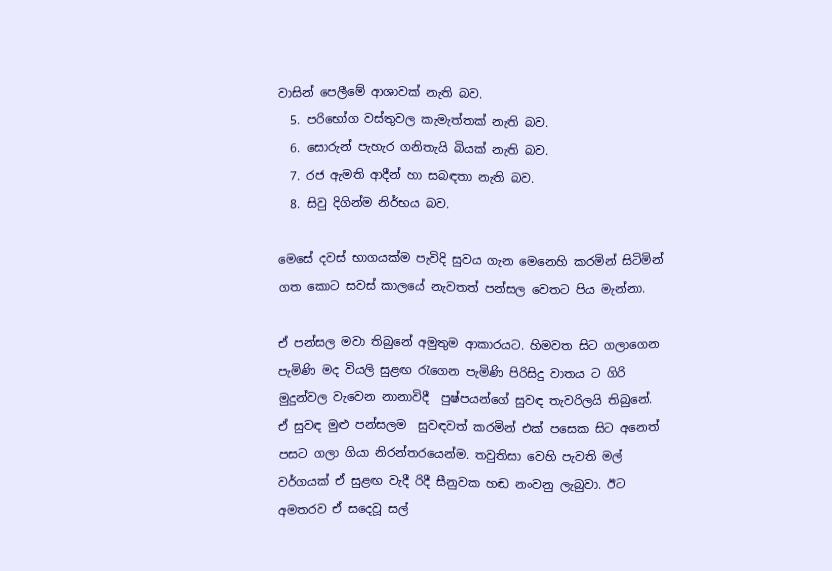වාසින් පෙලීමේ ආශාවක් නැති බව.
  5. පරිභෝග වස්තුවල කැමැත්තක් නැති බව.
  6. සොරුන් පැහැර ගනිතැයි බියක් නැති බව.
  7. රජ ඇමති ආදීන් හා සබඳතා නැති බව.
  8. සිවු දිගින්ම නිර්භය බව.

මෙසේ දවස් භාගයක්ම පැවිදි සුවය ගැන මෙනෙහි කරමින් සිටිමින් ගත කොට සවස් කාලයේ නැවතත් පන්සල වෙතට පිය මැන්නා.

ඒ පන්සල මවා තිබුනේ අමුතුම ආකාරයට. හිමවත සිට ගලාගෙන පැමිණි මද වියලි සුළඟ රැගෙන පැමිණි පිරිසිදු වාතය ට ගිරි මුදුන්වල වැවෙන නානාවිදී  පුෂ්පයන්ගේ සුවඳ තැවරිලයි තිබුනේ. ඒ සුවඳ මුළු පන්සලම  සුවඳවත් කරමින් එක් පසෙක සිට අනෙත් පසට ගලා ගියා නිරන්තරයෙන්ම. තවුතිසා වෙහි පැවති මල් වර්ගයක් ඒ සුළඟ වැදී රිදී සීනුවක හඬ නංවනු ලැබුවා. ඊට අමතරව ඒ සදෙවූ සල්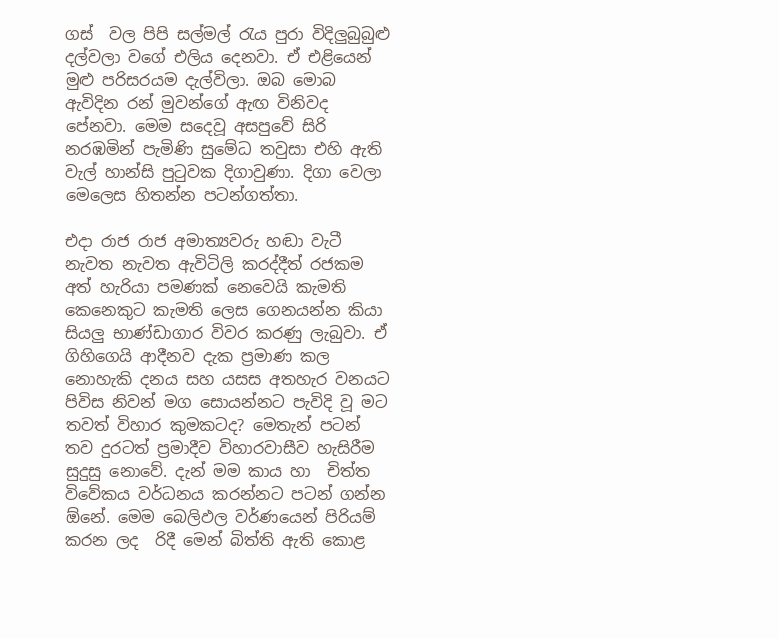ගස්  වල පිපි සල්මල් රැය පුරා විදිලුබුබුළු දල්වලා වගේ එලිය දෙනවා. ඒ එළියෙන් මුළු පරිසරයම දැල්විලා. ඔබ මොබ ඇවිදින රන් මුවන්ගේ ඇඟ විනිවද පේනවා. මෙම සදෙවූ අසපුවේ සිරි නරඹමින් පැමිණි සුමේධ තවුසා එහි ඇති වැල් හාන්සි පුටුවක දිගාවුණා. දිගා වෙලා මෙලෙස හිතන්න පටන්ගත්තා.

එදා රාජ රාජ අමාත්‍යවරු හඬා වැටී නැවත නැවත ඇවිටිලි කරද්දීත් රජකම අත් හැරියා පමණක් නෙවෙයි කැමති කෙනෙකුට කැමති ලෙස ගෙනයන්න කියා සියලු භාණ්ඩාගාර විවර කරණු ලැබුවා. ඒ ගිහිගෙයි ආදීනව දැක ප්‍රමාණ කල නොහැකි දනය සහ යසස අතහැර වනයට පිවිස නිවන් මග සොයන්නට පැවිදි වූ මට තවත් විහාර කුමකටද? මෙතැන් පටන් තව දුරටත් ප්‍රමාදීව විහාරවාසීව හැසිරීම සුදුසු නොවේ. දැන් මම කාය හා  චිත්ත විවේකය වර්ධනය කරන්නට පටන් ගන්න ඕනේ. මෙම බෙලිඵල වර්ණයෙන් පිරියම් කරන ලද  රිදී මෙන් බිත්ති ඇති කොළ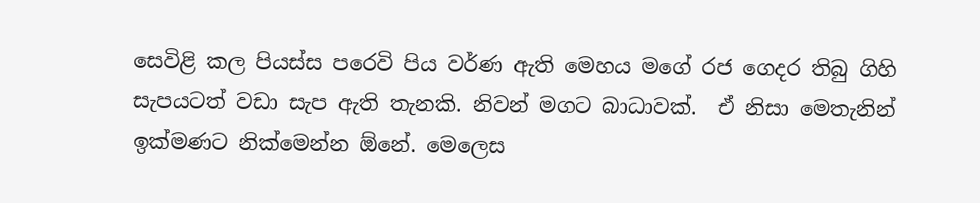සෙවිළි කල පියස්ස පරෙවි පිය වර්ණ ඇති මෙහය මගේ රජ ගෙදර තිබු ගිහි  සැපයටත් වඩා සැප ඇති තැනකි. නිවන් මගට බාධාවක්.  ඒ නිසා මෙතැනින් ඉක්මණට නික්මෙන්න ඕනේ. මෙලෙස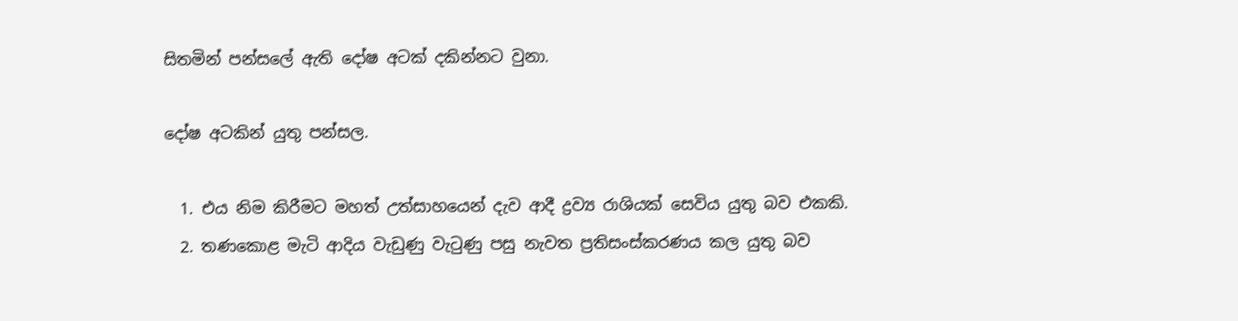සිතමින් පන්සලේ ඇති දෝෂ අටක් දකින්නට වුනා.

දෝෂ අටකින් යුතු පන්සල.

  1. එය නිම කිරීමට මහත් උත්සාහයෙන් දැව ආදී ද්‍රව්‍ය රාශියක් සෙවිය යුතු බව එකකි.
  2. තණකොළ මැටි ආදිය වැඩුණු වැටුණු පසු නැවත ප්‍රතිසංස්කරණය කල යුතු බව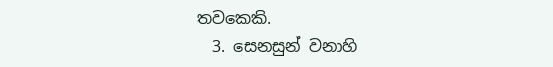තවකෙකි.
  3. සෙනසුන් වනාහි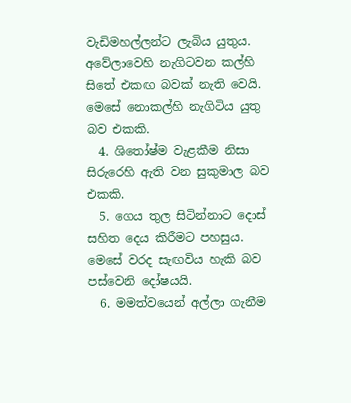වැඩිමහල්ලන්ට ලැබිය යුතුය. අවේලාවෙහි නැගිටවන කල්හි සිතේ එකඟ බවක් නැති වෙයි. මෙසේ නොකල්හි නැගිටිය යුතු බව එකකි.
  4. ශිතෝෂ්ම වැළකීම නිසා සිරුරෙහි ඇති වන සුකුමාල බව එකකි.
  5. ගෙය තුල සිටින්නාට දොස් සහිත දෙය කිරීමට පහසුය. මෙසේ වරද සැඟවිය හැකි බව පස්වෙනි දෝෂයයි.
  6. මමත්වයෙන් අල්ලා ගැනීම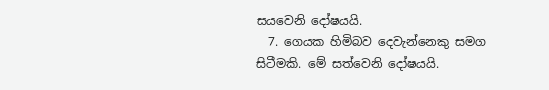සයවෙනි දෝෂයයි.
  7. ගෙයක හිමිබව දෙවැන්නෙකු සමග සිටීමකි. මේ සත්වෙනි දෝෂයයි.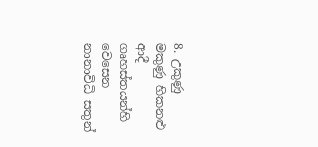8. උකුණු මකුණු හිකනළු ආදී ගෘහස්තයන්හි වෙසෙන නානාවිධි සතුන්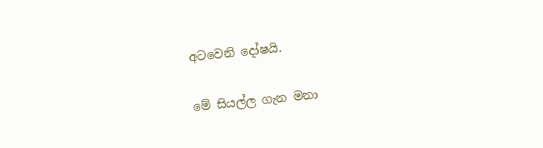අටවෙනි දෝෂයි.

මේ සියල්ල ගැන මනා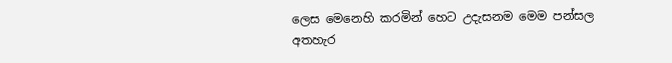ලෙස මෙනෙහි කරමින් හෙට උදැසනම මෙම පන්සල අතහැර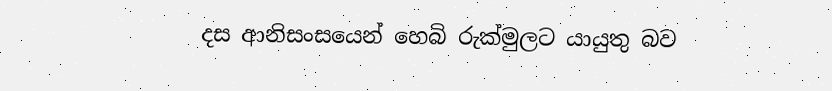දස ආනිසංසයෙන් හෙබි රුක්මුලට යායුතු බව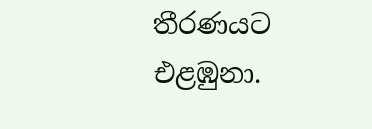තීරණයට එළඹුනා.